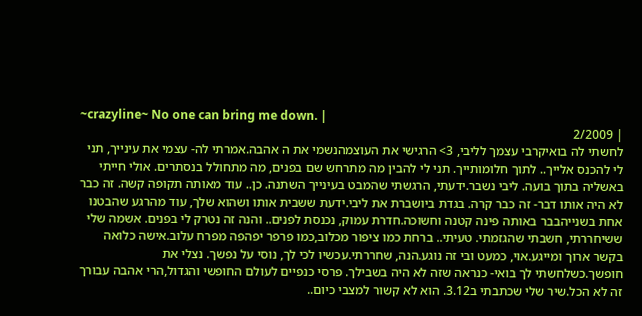~crazyline~ No one can bring me down. |
| 2/2009
לחשתי לה בואיקרבי עצמך לליבי, 3> הרגישי את העוצמהנשמי את ה אהבה.אמרתי לה- עצמי את עינייך, תני לי להכנס אלייך.. לתוך חלומותייך. תני לי להבין מה מתרחש שם בפנים, מה מתחולל בנסתרים. אולי חייתי באשליה בתוך בועה. ליבי נשבר.ידעתי, הרגשתי שהמבט בעינייך השתנה. כן.. עוד מאותה תקופה קשה. זה כבר לא היה אותו דבר- זה כבר קרה. בגדת ביושברת את ליבי.ידעת ששבית אותו ושהוא שלך, עוד מהרגע שהבטנו אחת בשנייהבבר באותה פינה קטנה וחשוכה.חדרת עמוק, נכנסת לפנים.. והנה זה נטרק לי בפנים. אשמה שלי ששיחררתי, חשבתי שהגזמתי. טעיתי.. ברחת כמו ציפור מכלוב,כמו פרפר יפהפה מפרח עלוב.אישה כלואה בקשר ארוך ומייגע.אוי, כמעט ובי זה נוגע.הנה, שחררתי.עכשיו לכי לך, נוסי על נפשך. נצלי את חופשך.כשלחשתי לך בואי- כנראה שזה לא היה בשבילך. פרסי כנפיים לעולם החופשי והגדול,הרי אהבה עבורך זה לא הכל.שיר שלי שכתבתי ב3.12. הוא לא קשור למצבי כיום..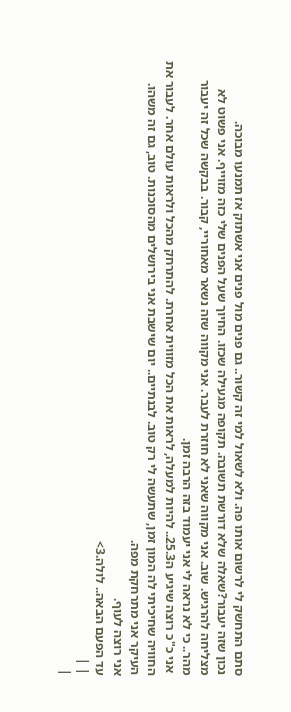סתם התחשק לי לרשום אותו פה. ולא לשאול למי זה קשור.. גם פנים מול פנים אני אשתוק אז תמנעו מבוכה.
נכון שזה יעבור?שאלה שלא דורשת תשובה. תקופה מגעילה שכזו. החיוך שעל הפנים שלי כזה מזוייף. אני פשוט לא מצליחה להרגיש. שוב. אני מקווה שאני לא חוזרת לעבר. אני מקווה שזה נשאר מאחוריי, קבור. בבקשה שכל זה יעבור מהר.. כי לא נראה לי אני יעמוד בזה הרבה זמן.
 אני כ"כ רוצה שיגיע ה25.3.. להיות למעלה, לראות את הכל מזווית אחרת. להתרחק מהכל ולראות עולם אחר. לעבור את החוויה שחיכיתי לה המון זמן, שתעשה לי רק טוב. לבנתיים.. יום שישבת אני בירושלים מהסוכנות. טוב, גם זה משהו. העיקר אני מתרחקת מפה.
אני רוצה לעוף.
עד הפעם הבאה.. לולה.3>
| |
|